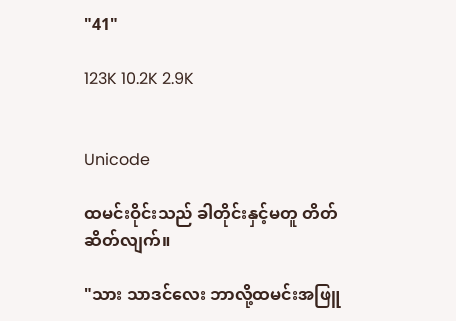"41"

123K 10.2K 2.9K


Unicode

ထမင်းဝိုင်းသည် ခါတိုင်းနှင့်မတူ တိတ်ဆိတ်လျက်။

"သား သာဒင်လေး ဘာလို့ထမင်းအဖြူ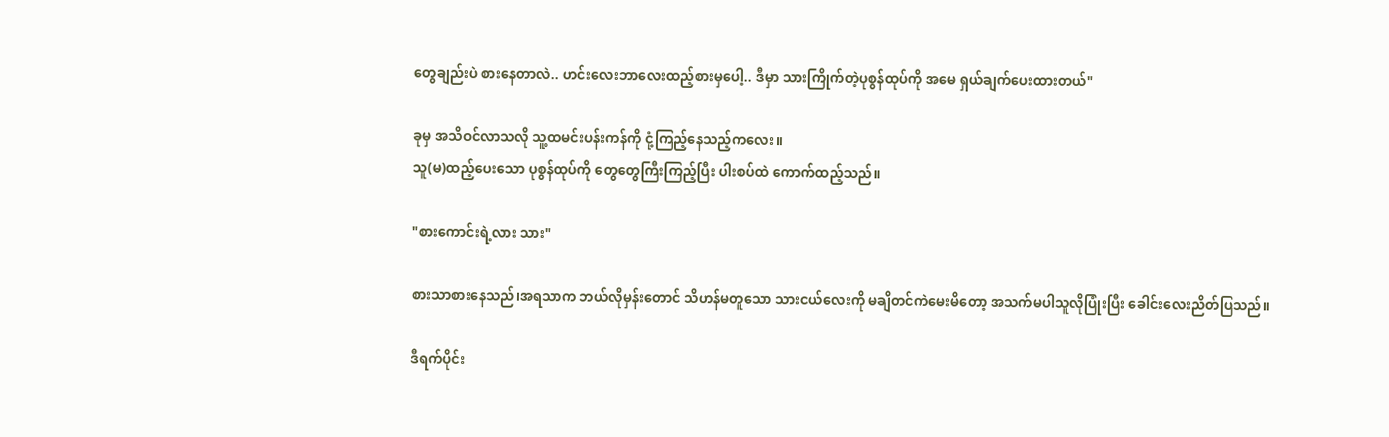တွေချည်းပဲ စားနေတာလဲ.. ဟင်းလေးဘာလေးထည့်စားမှပေါ့.. ဒီမှာ သားကြိုက်တဲ့ပုစွန်ထုပ်ကို အမေ ရှယ်ချက်ပေးထားတယ်"

ခုမှ အသိဝင်လာသလို သူ့ထမင်းပန်းကန်ကို ငုံ့ကြည့်နေသည့်ကလေး။
သူ(မ)ထည့်ပေးသော ပုစွန်ထုပ်ကို တွေတွေကြီးကြည့်ပြီး ပါးစပ်ထဲ ကောက်ထည့်သည်။

"စားကောင်းရဲ့လား သား"

စားသာစားနေသည်၊အရသာက ဘယ်လိုမှန်းတောင် သိဟန်မတူသော သားငယ်လေးကို မချိတင်ကဲမေးမိတော့ အသက်မပါသူလိုပြုံးပြီး ခေါင်းလေးညိတ်ပြသည်။

ဒီရက်ပိုင်း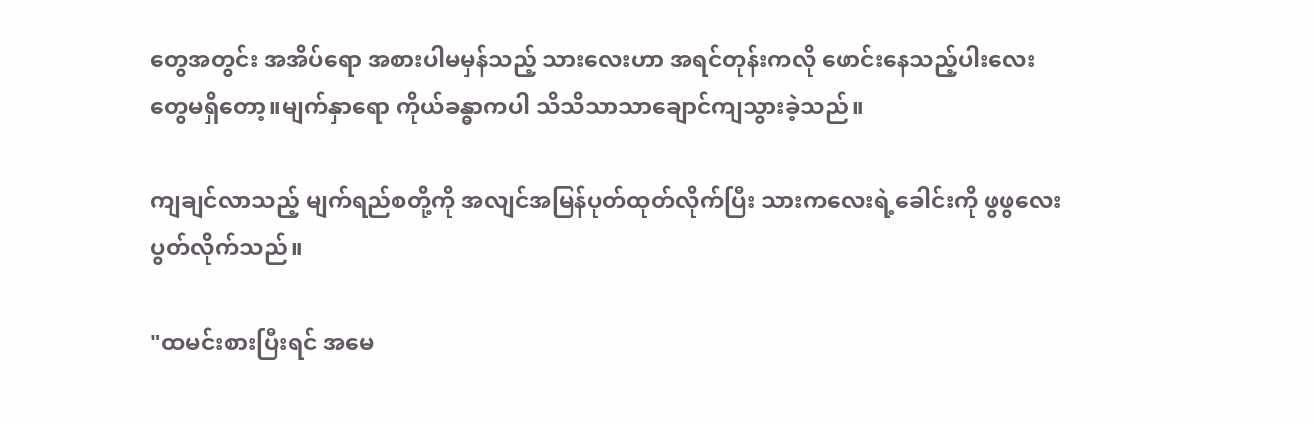တွေအတွင်း အအိပ်ရော အစားပါမမှန်သည့် သားလေးဟာ အရင်တုန်းကလို ဖောင်းနေသည့်ပါးလေးတွေမရှိတော့။မျက်နှာရော ကိုယ်ခန္ဓာကပါ သိသိသာသာချောင်ကျသွားခဲ့သည်။

ကျချင်လာသည့် မျက်ရည်စတို့ကို အလျင်အမြန်ပုတ်ထုတ်လိုက်ပြီး သားကလေးရဲ့ခေါင်းကို ဖွဖွလေးပွတ်လိုက်သည်။

"ထမင်းစားပြီးရင် အမေ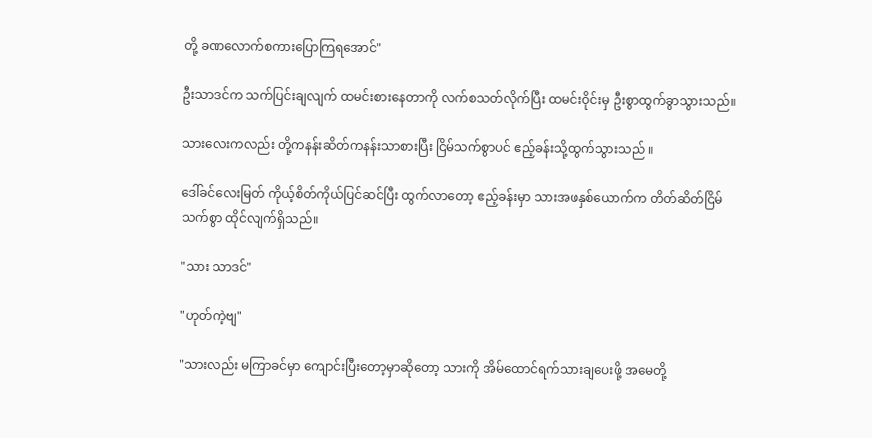တို့ ခဏလောက်စကားပြောကြရအောင်"

ဦးသာဒင်က သက်ပြင်းချလျက် ထမင်းစားနေတာကို လက်စသတ်လိုက်ပြီး ထမင်းဝိုင်းမှ ဦးစွာထွက်ခွာသွားသည်။

သားလေးကလည်း တို့ကနန်းဆိတ်ကနန်းသာစားပြီး ငြိမ်သက်စွာပင် ဧည့်ခန်းသို့ထွက်သွားသည် ။

ဒေါ်ခင်လေးမြတ် ကိုယ့်စိတ်ကိုယ်ပြင်ဆင်ပြီး ထွက်လာတော့ ဧည့်ခန်းမှာ သားအဖနှစ်ယောက်က တိတ်ဆိတ်ငြိမ်သက်စွာ ထိုင်လျက်ရှိသည်။

"သား သာဒင်"

"ဟုတ်ကဲ့ဗျ"

"သားလည်း မကြာခင်မှာ ကျောင်းပြီးတော့မှာဆိုတော့ သားကို အိမ်ထောင်ရက်သားချပေးဖို့ အမေတို့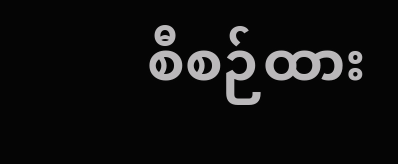စီစဉ်ထား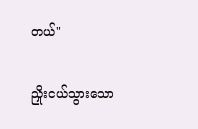တယ်"

ညှိုးငယ်သွားသော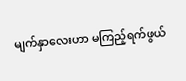မျက်နှာလေးဟာ မကြည့်ရက်ဖွယ်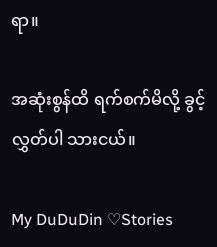ရာ။

အဆုံးစွန်ထိ ရက်စက်မိလို့ ခွင့်လွှတ်ပါ သားငယ်။

My DuDuDin ♡Stories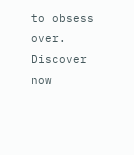to obsess over. Discover now